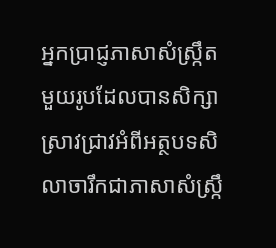អ្នកប្រាជ្ញភាសាសំស្ក្រឹតមួយរូបដែលបានសិក្សាស្រាវជ្រាវអំពីអត្ថបទសិលាចារឹកជាភាសាសំស្ក្រឹ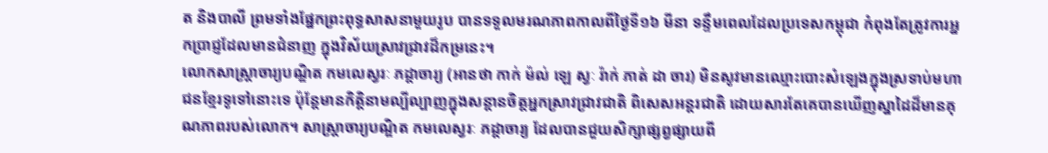ត និងបាលី ព្រមទាំងផ្នែកព្រះពុទ្ធសាសនាមួយរូប បានទទួលមរណភាពកាលពីថ្ងៃទី១៦ មីនា ទន្ទឹមពេលដែលប្រទេសកម្ពុជា កំពុងតែត្រូវការអ្នកប្រាជ្ញដែលមានជំនាញ ក្នុងវិស័យស្រាវជ្រាវដ៏កម្រនេះ។
លោកសាស្ត្រាចារ្យបណ្ឌិត កមលេស្វរៈ ភដ្តាចារ្យ (អានថា កាក់ ម៉ល់ ឡេ ស្វៈ រ៉ាក់ ភាត់ ដា ចារ) មិនសូវមានឈ្មោះបោះសំឡេងក្នុងស្រទាប់មហាជនខ្មែរទូទៅនោះទេ ប៉ុន្តែមានកិត្តិនាមល្បីល្បាញក្នុងសន្តានចិត្តអ្នកស្រាវជ្រាវជាតិ ពិសេសអន្តរជាតិ ដោយសារតែគេបានឃើញស្នាដៃដ៏មានគុណភាពរបស់លោក។ សាស្ត្រាចារ្យបណ្ឌិត កមលេស្វរៈ ភដ្តាចារ្យ ដែលបានជួយសិក្សាផ្សព្វផ្សាយពី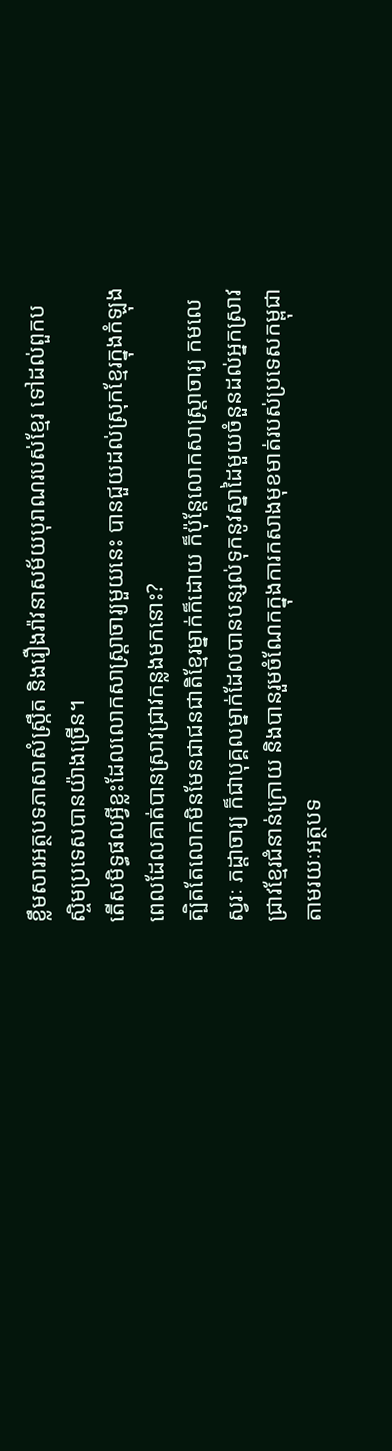ខ្លឹមសារអត្ថបទភាសាសំស្ក្រឹត និងរឿងរ៉ាវនាសម័យបុរាណរបស់ខ្មែរ ទៅដល់ពួកបស្ចិមប្រទេសបានយ៉ាងច្រើន។
តើសមិទ្ធផលអ្វីខ្លះដែលលោកសាស្ត្រាចារ្យមួយនេះ បានជួយដល់ស្រុកខ្មែរក្នុងកំឡុងពេលដែលគាត់បានស្រាវជ្រាវកន្លងមកនោះ?
ត្បិតតែលោកមិនមែនជាជនជាតិខ្មែរម្នាក់ក៏ដោយ ក៏ប៉ុន្តែលោកសាស្ត្រាចារ្យ កមលេស្វរៈ ភដ្តាចារ្យ ក៏ជាបុគ្គលម្នាក់ដែលបានបន្សល់ទុកនូវស្នាដៃមួយចំនួនដល់អ្នកស្រាវជ្រាវខ្មែរជំនាន់ក្រោយ និងបានរួមចំណែកក្នុងការកសាងមុខមាត់របស់ប្រទេសកម្ពុជា តាមរយៈអត្ថបទ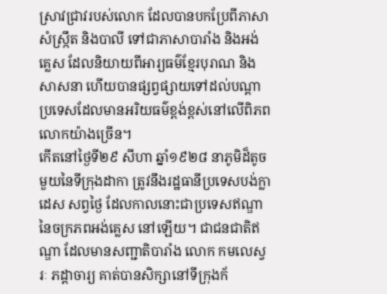ស្រាវជ្រាវរបស់លោក ដែលបានបកប្រែពីភាសាសំស្ក្រឹត និងបាលី ទៅជាភាសាបារាំង និងអង់គ្លេស ដែលនិយាយពីអារ្យធម៌ខ្មែរបុរាណ និងសាសនា ហើយបានផ្សព្វផ្សាយទៅដល់បណ្ដាប្រទេសដែលមានអរិយធម៌ខ្ពង់ខ្ពស់នៅលើពិភពលោកយ៉ាងច្រើន។
កើតនៅថ្ងៃទី២៩ សីហា ឆ្នាំ១៩២៨ នាភូមិដ៏តូចមួយនៃទីក្រុងដាកា ត្រូវនឹងរដ្ឋធានីប្រទេសបង់ក្លាដេស សព្វថ្ងៃ ដែលកាលនោះជាប្រទេសឥណ្ឌា នៃចក្រភពអង់គ្លេស នៅឡើយ។ ជាជនជាតិឥណ្ឌា ដែលមានសញ្ជាតិបារាំង លោក កមលេស្វរៈ ភដ្ដាចារ្យ គាត់បានសិក្សានៅទីក្រុងក័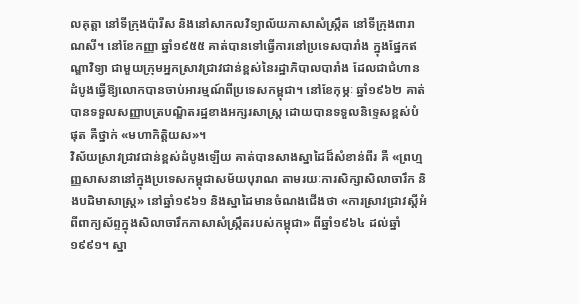លគុត្តា នៅទីក្រុងប៉ារីស និងនៅសាកលវិទ្យាល័យភាសាសំស្ក្រឹត នៅទីក្រុងពារាណសី។ នៅខែកញ្ញា ឆ្នាំ១៩៥៥ គាត់បានទៅធ្វើការនៅប្រទេសបារាំង ក្នុងផ្នែកឥណ្ឌាវិទ្យា ជាមួយក្រុមអ្នកស្រាវជ្រាវជាន់ខ្ពស់នៃរដ្ឋាភិបាលបារាំង ដែលជាជំហានដំបូងធ្វើឱ្យលោកបានចាប់អារម្មណ៍ពីប្រទេសកម្ពុជា។ នៅខែកុម្ភៈ ឆ្នាំ១៩៦២ គាត់បានទទួលសញ្ញាបត្របណ្ឌិតរដ្ឋខាងអក្សរសាស្ត្រ ដោយបានទទួលនិទ្ទេសខ្ពស់បំផុត គឺថ្នាក់ «មហាកិត្តិយស»។
វិស័យស្រាវជ្រាវជាន់ខ្ពស់ដំបូងឡើយ គាត់បានសាងស្នាដៃដ៏សំខាន់ពីរ គឺ «ព្រហ្មញ្ញសាសនានៅក្នុងប្រទេសកម្ពុជាសម័យបុរាណ តាមរយៈការសិក្សាសិលាចារឹក និងបដិមាសាស្ត្រ» នៅឆ្នាំ១៩៦១ និងស្នាដៃមានចំណងជើងថា «ការស្រាវជ្រាវស្តីអំពីពាក្យស័ព្ទក្នុងសិលាចារឹកភាសាសំស្ក្រឹតរបស់កម្ពុជា» ពីឆ្នាំ១៩៦៤ ដល់ឆ្នាំ១៩៩១។ ស្នា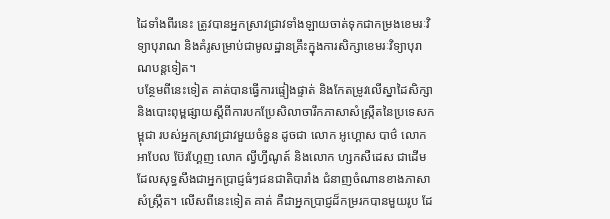ដៃទាំងពីរនេះ ត្រូវបានអ្នកស្រាវជ្រាវទាំងឡាយចាត់ទុកជាកម្រងខេមរៈវិទ្យាបុរាណ និងគំរូសម្រាប់ជាមូលដ្ឋានគ្រឹះក្នុងការសិក្សាខេមរៈវិទ្យាបុរាណបន្តទៀត។
បន្ថែមពីនេះទៀត គាត់បានធ្វើការផ្ទៀងផ្ទាត់ និងកែតម្រូវលើស្នាដៃសិក្សា និងបោះពុម្ពផ្សាយស្ដីពីការបកប្រែសិលាចារឹកភាសាសំស្ក្រឹតនៃប្រទេសកម្ពុជា របស់អ្នកស្រាវជ្រាវមួយចំនួន ដូចជា លោក អូហ្គោស បាថ៌ លោក អាបែល ប៊ែរហ្គែញ លោក ល្វីហ្វីណូត៍ និងលោក ហ្សកសឺដេស ជាដើម ដែលសុទ្ធសឹងជាអ្នកប្រាជ្ញធំៗជនជាតិបារាំង ជំនាញចំណានខាងភាសាសំស្ក្រឹត។ លើសពីនេះទៀត គាត់ គឺជាអ្នកប្រាជ្ញដ៏កម្ររកបានមួយរូប ដែ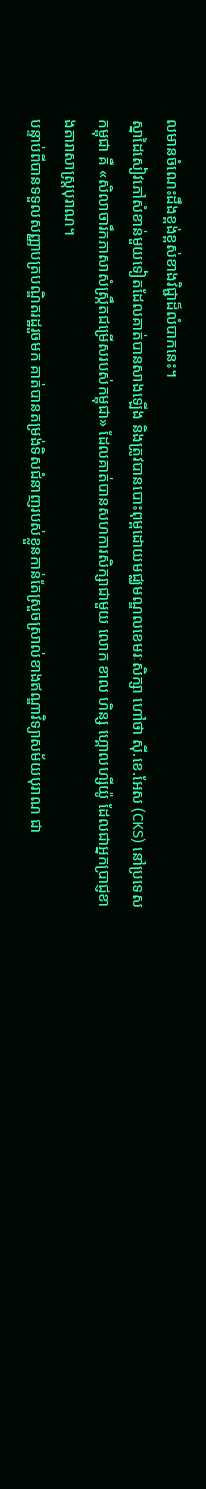លមានចំណេះដឹងខ្ពង់ខ្ពស់ខាងវិជ្ជាដ៏លំបាកនេះ។
ស្នាដៃសៀវភៅសំខាន់មួយទៀតដែលគាត់បានសាងឡើង និងត្រូវបានបោះពុម្ពដោយមជ្ឈមណ្ឌលខេមរៈសិក្សា ហៅថា ស៊ី.ខេ.អែស (CKS) នៅប្រទេសកម្ពុជា គឺ «សិលាចារឹកភាសាសំស្ក្រឹតជម្រើសរបស់កម្ពុជា» ដែលគាត់បានសហការសិក្សាជាមួយ លោក ខាល ហិន្ស ហ្គោលហ្សីយ៉ូ ដែលជាអ្នកប្រាជ្ញខាងតារាសាស្ត្របុរាណ។
បន្ទាប់ពីបានទទួលសញ្ញាបត្របណ្ឌិតរដ្ឋរួចមក គាត់បានតម្រង់ទិសជំនាញរបស់ខ្លួនកាន់តែស្រួចស្រាល់ខាងឥណ្ឌាវិទ្យាសម័យបុរាណ ជា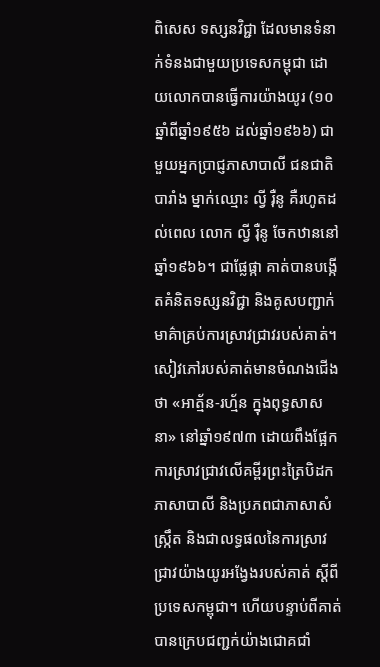ពិសេស ទស្សនវិជ្ជា ដែលមានទំនាក់ទំនងជាមួយប្រទេសកម្ពុជា ដោយលោកបានធ្វើការយ៉ាងយូរ (១០ឆ្នាំពីឆ្នាំ១៩៥៦ ដល់ឆ្នាំ១៩៦៦) ជាមួយអ្នកប្រាជ្ញភាសាបាលី ជនជាតិបារាំង ម្នាក់ឈ្មោះ ល្វី រ៉ឺនូ គឺរហូតដល់ពេល លោក ល្វី រ៉ឺនូ ចែកឋាននៅឆ្នាំ១៩៦៦។ ជាផ្លែផ្កា គាត់បានបង្កើតគំនិតទស្សនវិជ្ជា និងគូសបញ្ជាក់មាគ៌ាគ្រប់ការស្រាវជ្រាវរបស់គាត់។ សៀវភៅរបស់គាត់មានចំណងជើងថា «អាត្ម័ន-រហ្ម័ន ក្នុងពុទ្ធសាសនា» នៅឆ្នាំ១៩៧៣ ដោយពឹងផ្អែកការស្រាវជ្រាវលើគម្ពីរព្រះត្រៃបិដក ភាសាបាលី និងប្រភពជាភាសាសំស្ក្រឹត និងជាលទ្ធផលនៃការស្រាវជ្រាវយ៉ាងយូរអង្វែងរបស់គាត់ ស្ដីពីប្រទេសកម្ពុជា។ ហើយបន្ទាប់ពីគាត់បានក្រេបជញ្ជក់យ៉ាងជោគជាំ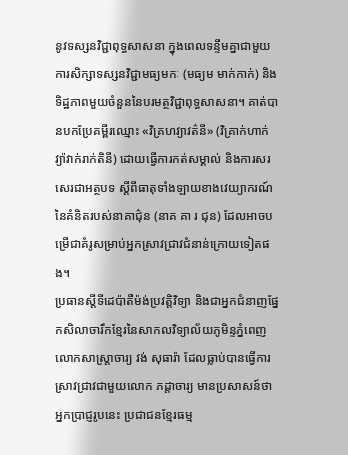នូវទស្សនវិជ្ជាពុទ្ធសាសនា ក្នុងពេលទន្ទឹមគ្នាជាមួយការសិក្សាទស្សនវិជ្ជាមធ្យមកៈ (មធ្យម មាក់កាក់) និងទិដ្ឋភាពមួយចំនួននៃបរមត្ថវិជ្ជាពុទ្ធសាសនា។ គាត់បានបកប្រែគម្ពីរឈ្មោះ «វិគ្រហវ្យាវត៌នី» (វិគ្រាក់ហាក់វ្យ៉ាវាក់រាក់តិនី) ដោយធ្វើការកត់សម្គាល់ និងការសរសេរជាអត្ថបទ ស្ដីពីធាតុទាំងឡាយខាងវេយ្យាករណ៍នៃគំនិតរបស់នាគាជ៌ុន (នាគ គា រ ជុន) ដែលអាចបម្រើជាគំរូសម្រាប់អ្នកស្រាវជ្រាវជំនាន់ក្រោយទៀតផង។
ប្រធានស្តីទីដេប៉ាតឺម៉ង់ប្រវត្តិវិទ្យា និងជាអ្នកជំនាញផ្នែកសិលាចារឹកខ្មែរនៃសាកលវិទ្យាល័យភូមិន្ទភ្នំពេញ លោកសាស្ត្រាចារ្យ វង់ សុធារ៉ា ដែលធ្លាប់បានធ្វើការស្រាវជ្រាវជាមួយលោក ភដ្តាចារ្យ មានប្រសាសន៍ថា អ្នកប្រាជ្ញរូបនេះ ប្រជាជនខ្មែរធម្ម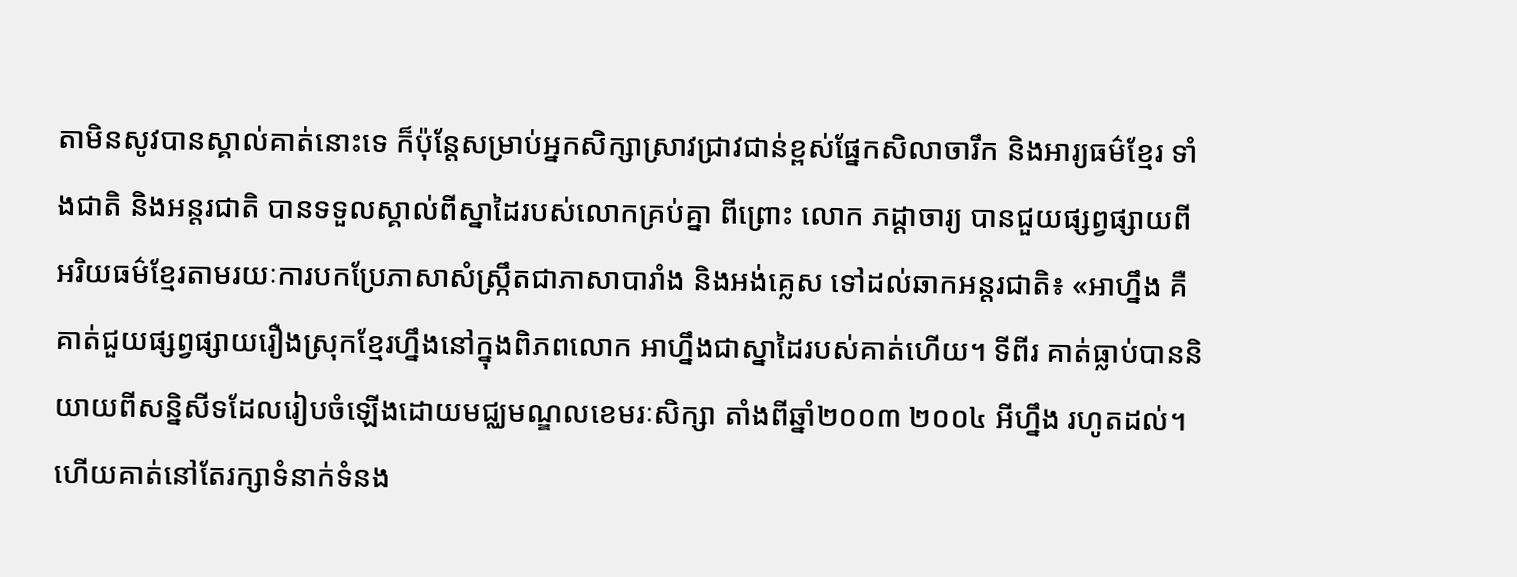តាមិនសូវបានស្គាល់គាត់នោះទេ ក៏ប៉ុន្តែសម្រាប់អ្នកសិក្សាស្រាវជ្រាវជាន់ខ្ពស់ផ្នែកសិលាចារឹក និងអារ្យធម៌ខ្មែរ ទាំងជាតិ និងអន្តរជាតិ បានទទួលស្គាល់ពីស្នាដៃរបស់លោកគ្រប់គ្នា ពីព្រោះ លោក ភដ្តាចារ្យ បានជួយផ្សព្វផ្សាយពីអរិយធម៌ខ្មែរតាមរយៈការបកប្រែភាសាសំស្ក្រឹតជាភាសាបារាំង និងអង់គ្លេស ទៅដល់ឆាកអន្តរជាតិ៖ «អាហ្នឹង គឺគាត់ជួយផ្សព្វផ្សាយរឿងស្រុកខ្មែរហ្នឹងនៅក្នុងពិភពលោក អាហ្នឹងជាស្នាដៃរបស់គាត់ហើយ។ ទីពីរ គាត់ធ្លាប់បាននិយាយពីសន្និសីទដែលរៀបចំឡើងដោយមជ្ឈមណ្ឌលខេមរៈសិក្សា តាំងពីឆ្នាំ២០០៣ ២០០៤ អីហ្នឹង រហូតដល់។ ហើយគាត់នៅតែរក្សាទំនាក់ទំនង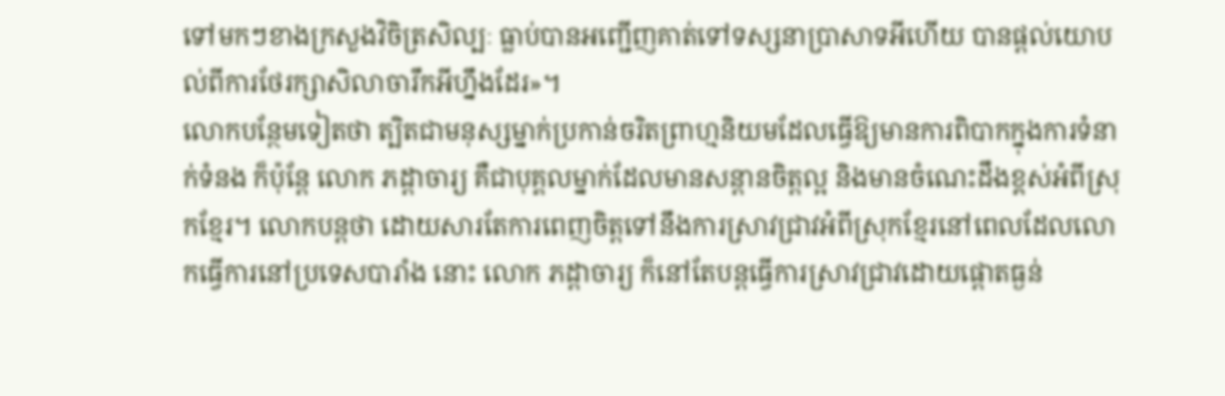ទៅមកៗខាងក្រសួងវិចិត្រសិល្បៈ ធ្លាប់បានអញ្ជើញគាត់ទៅទស្សនាប្រាសាទអីហើយ បានផ្តល់យោបល់ពីការថែរក្សាសិលាចារឹកអីហ្នឹងដែរ»។
លោកបន្ថែមទៀតថា ត្បិតជាមនុស្សម្នាក់ប្រកាន់ចរិតព្រាហ្មនិយមដែលធ្វើឱ្យមានការពិបាកក្នុងការទំនាក់ទំនង ក៏ប៉ុន្តែ លោក ភដ្តាចារ្យ គឺជាបុគ្គលម្នាក់ដែលមានសន្តានចិត្តល្អ និងមានចំណេះដឹងខ្ពស់អំពីស្រុកខ្មែរ។ លោកបន្តថា ដោយសារតែការពេញចិត្តទៅនឹងការស្រាវជ្រាវអំពីស្រុកខ្មែរនៅពេលដែលលោកធ្វើការនៅប្រទេសបារាំង នោះ លោក ភដ្តាចារ្យ ក៏នៅតែបន្តធ្វើការស្រាវជ្រាវដោយផ្ដោតធ្ងន់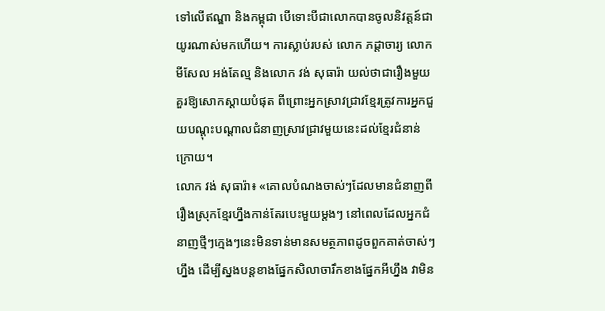ទៅលើឥណ្ឌា និងកម្ពុជា បើទោះបីជាលោកបានចូលនិវត្តន៍ជាយូរណាស់មកហើយ។ ការស្លាប់របស់ លោក ភដ្តាចារ្យ លោក មីសែល អង់តែល្ម និងលោក វង់ សុធារ៉ា យល់ថាជារឿងមួយគួរឱ្យសោកស្ដាយបំផុត ពីព្រោះអ្នកស្រាវជ្រាវខ្មែរត្រូវការអ្នកជួយបណ្ដុះបណ្ដាលជំនាញស្រាវជ្រាវមួយនេះដល់ខ្មែរជំនាន់ក្រោយ។
លោក វង់ សុធារ៉ា៖ «គោលបំណងចាស់ៗដែលមានជំនាញពីរឿងស្រុកខ្មែរហ្នឹងកាន់តែរបេះមួយម្តងៗ នៅពេលដែលអ្នកជំនាញថ្មីៗក្មេងៗនេះមិនទាន់មានសមត្ថភាពដូចពួកគាត់ចាស់ៗហ្នឹង ដើម្បីស្នងបន្តខាងផ្នែកសិលាចារឹកខាងផ្នែកអីហ្នឹង វាមិន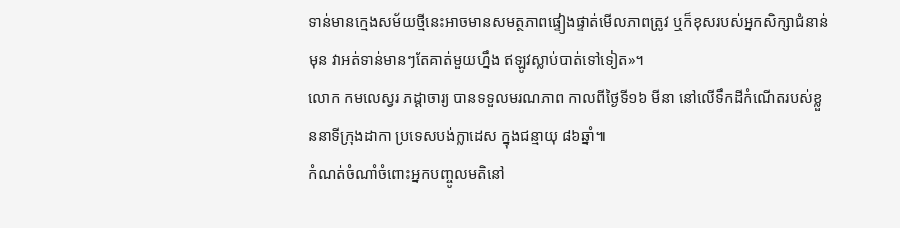ទាន់មានក្មេងសម័យថ្មីនេះអាចមានសមត្ថភាពផ្ទៀងផ្ទាត់មើលភាពត្រូវ ឬក៏ខុសរបស់អ្នកសិក្សាជំនាន់មុន វាអត់ទាន់មានៗតែគាត់មួយហ្នឹង ឥឡូវស្លាប់បាត់ទៅទៀត»។
លោក កមលេស្វរ ភដ្ដាចារ្យ បានទទួលមរណភាព កាលពីថ្ងៃទី១៦ មីនា នៅលើទឹកដីកំណើតរបស់ខ្លួននាទីក្រុងដាកា ប្រទេសបង់ក្លាដេស ក្នុងជន្មាយុ ៨៦ឆ្នាំ៕
កំណត់ចំណាំចំពោះអ្នកបញ្ចូលមតិនៅ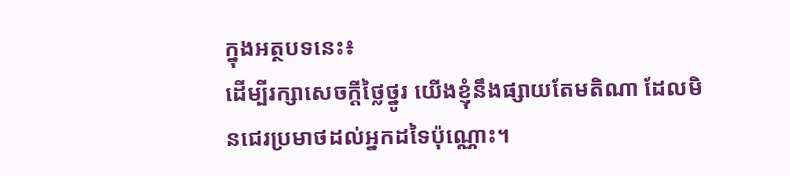ក្នុងអត្ថបទនេះ៖
ដើម្បីរក្សាសេចក្ដីថ្លៃថ្នូរ យើងខ្ញុំនឹងផ្សាយតែមតិណា ដែលមិនជេរប្រមាថដល់អ្នកដទៃប៉ុណ្ណោះ។